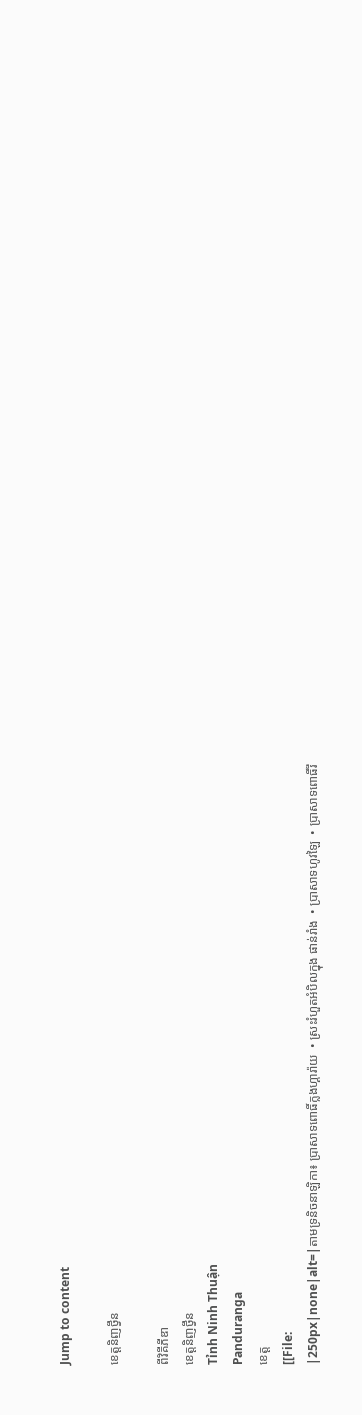Jump to content

ខេត្តនិញថ្វឹន

ពីវិគីភីឌា
ខេត្តនិញថ្វឹន
Tỉnh Ninh Thuận
Panduranga
ខេត្ត
[[File:
|250px|none|alt=|តាមទ្រនិចនាឡិកា៖ ប្រាសាទពោធិ៍ក្លងហ្គារ៉ាយ  • ស្រះរំហួតអំបិលក្នុង ផាន់រាំង  • ប្រាសាទហូវឡៃ  • ប្រាសាទពោធិ៍រឹ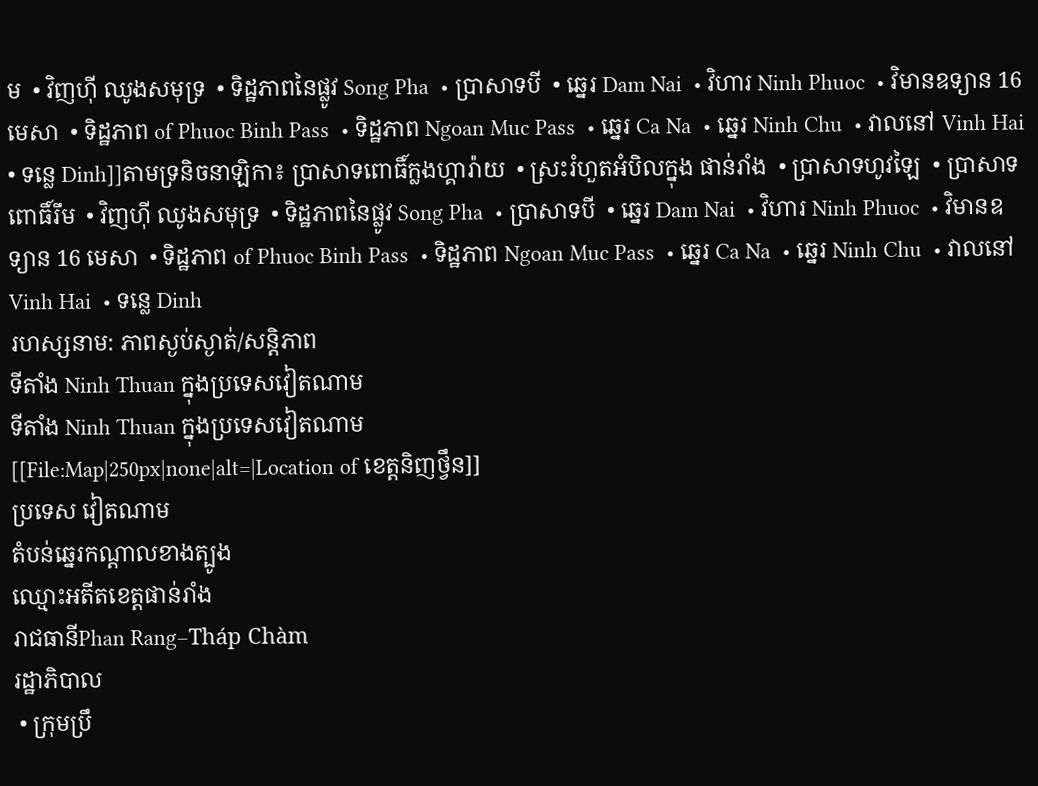ម  • វិញហ៊ី ឈូងសមុទ្រ  • ទិដ្ឋភាពនៃផ្លូវ Song Pha  • ប្រាសាទបី  • ឆ្នេរ Dam Nai  • វិហារ Ninh Phuoc  • វិមានឧទ្យាន 16 មេសា  • ទិដ្ឋភាព of Phuoc Binh Pass  • ទិដ្ឋភាព Ngoan Muc Pass  • ឆ្នេរ Ca Na  • ឆ្នេរ Ninh Chu  • វាលនៅ Vinh Hai  • ទន្លេ Dinh]]តាមទ្រនិចនាឡិកា៖ ប្រាសាទពោធិ៍ក្លងហ្គារ៉ាយ  • ស្រះរំហួតអំបិលក្នុង ផាន់រាំង  • ប្រាសាទហូវឡៃ  • ប្រាសាទពោធិ៍រឹម  • វិញហ៊ី ឈូងសមុទ្រ  • ទិដ្ឋភាពនៃផ្លូវ Song Pha  • ប្រាសាទបី  • ឆ្នេរ Dam Nai  • វិហារ Ninh Phuoc  • វិមានឧទ្យាន 16 មេសា  • ទិដ្ឋភាព of Phuoc Binh Pass  • ទិដ្ឋភាព Ngoan Muc Pass  • ឆ្នេរ Ca Na  • ឆ្នេរ Ninh Chu  • វាលនៅ Vinh Hai  • ទន្លេ Dinh
រហស្សនាម: ភាពស្ងប់ស្ងាត់/សន្តិភាព
ទីតាំង Ninh Thuan ក្នុងប្រទេសវៀតណាម
ទីតាំង Ninh Thuan ក្នុងប្រទេសវៀតណាម
[[File:Map|250px|none|alt=|Location of ខេត្តនិញថ្វឹន]]
ប្រទេស វៀតណាម
តំបន់ឆ្នេរកណ្តាលខាងត្បូង
ឈ្មោះអតីតខេត្តផាន់រាំង
រាជធានីPhan Rang–Tháp Chàm
រដ្ឋាភិបាល
 • ក្រុមប្រឹ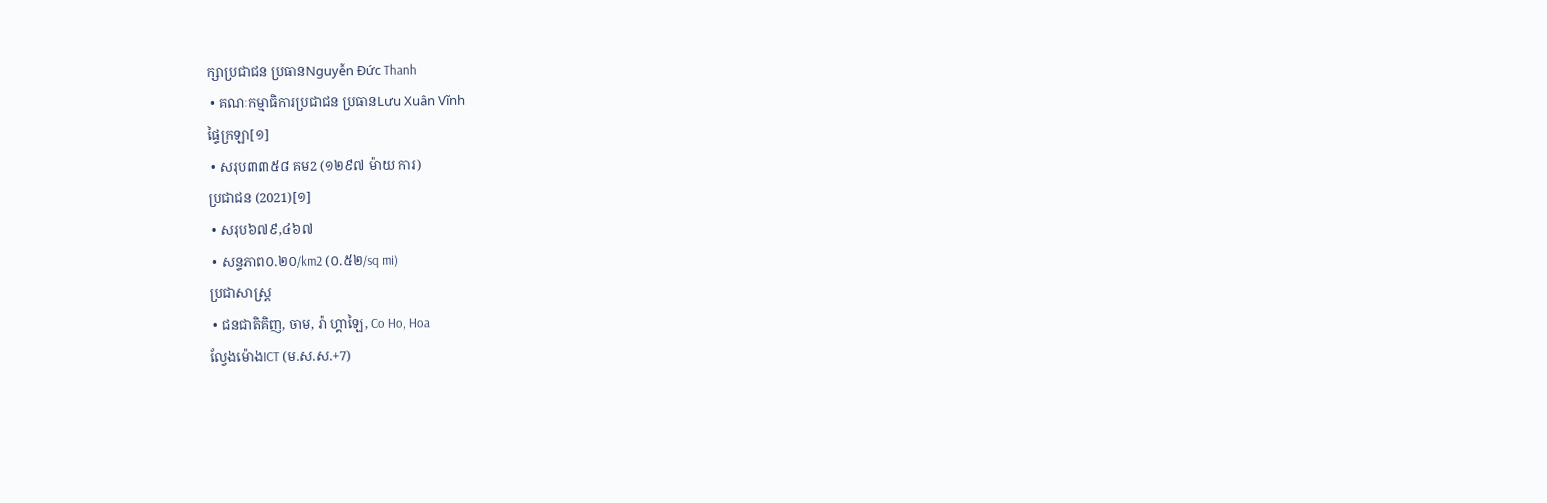ក្សាប្រជាជន ប្រធានNguyễn Đức Thanh
 • គណៈកម្មាធិការប្រជាជន ប្រធានLưu Xuân Vĩnh
ផ្ទៃក្រឡា[១]
 • សរុប៣៣៥៨ គម2 (១២៩៧ ម៉ាយ ការ)
ប្រជាជន (2021)[១]
 • សរុប៦៧៩,៤៦៧
 • សន្ទភាព០.២០/km2 (០.៥២/sq mi)
ប្រជាសាស្រ្ត
 • ជនជាតិគិញ, ចាម, រ៉ា ហ្គាឡៃ, Co Ho, Hoa
ល្វែងម៉ោងICT (ម.ស.ស.+7)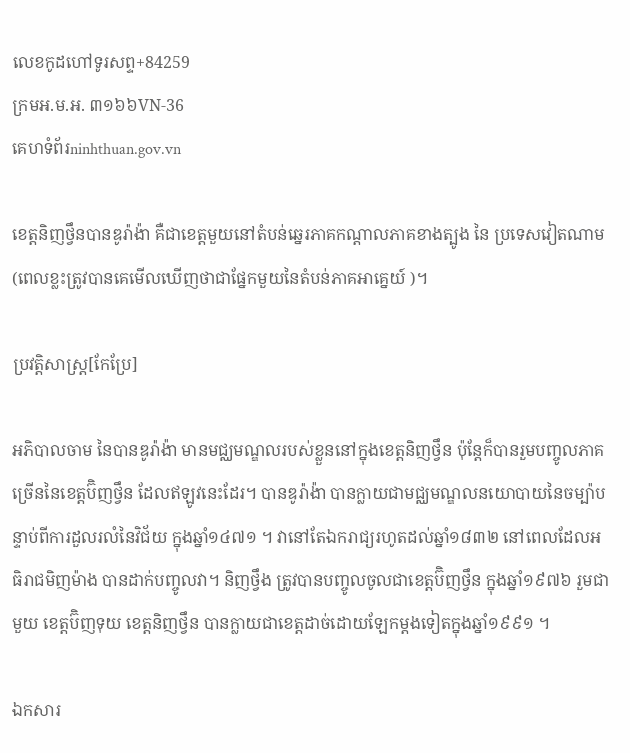លេខកូដហៅទូរសព្ទ+84259
ក្រមអ.ម.អ. ៣១៦៦VN-36
គេហទំព័រninhthuan.gov.vn

ខេត្តនិញថ្វឹនបានឌូរ៉ាង៉ា គឺជាខេត្តមួយនៅតំបន់ឆ្នេរភាគកណ្តាលភាគខាងត្បូង នៃ ប្រទេសវៀតណាម (ពេលខ្លះត្រូវបានគេមើលឃើញថាជាផ្នែកមួយនៃតំបន់ភាគអាគ្នេយ៍ )។

ប្រវត្តិសាស្ត្រ[កែប្រែ]

អភិបាលចាម នៃបានឌូរ៉ាង៉ា មានមជ្ឈមណ្ឌលរបស់ខ្លួននៅក្នុងខេត្តនិញថ្វឹន ប៉ុន្តែក៏បានរួមបញ្ចូលភាគច្រើននៃខេត្តប៊ិញថ្វឹន ដែលឥឡូវនេះដែរ។ បានឌូរ៉ាង៉ា បានក្លាយជាមជ្ឈមណ្ឌលនយោបាយនៃចម្ប៉ាបន្ទាប់ពីការដួលរលំនៃវិជ័យ ក្នុងឆ្នាំ១៤៧១ ។ វានៅតែឯករាជ្យរហូតដល់ឆ្នាំ១៨៣២ នៅពេលដែលអធិរាជមិញម៉ាង បានដាក់បញ្ចូលវា។ និញថ្វឹង ត្រូវបានបញ្ចូលចូលជាខេត្តប៊ិញថ្វឹន ក្នុងឆ្នាំ១៩៧៦ រួមជាមួយ ខេត្តប៊ិញទុយ ខេត្តនិញថ្វឹន បានក្លាយជាខេត្តដាច់ដោយឡែកម្តងទៀតក្នុងឆ្នាំ១៩៩១ ។

ឯកសារ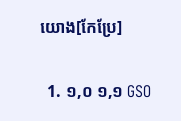យោង[កែប្រែ]

  1. ១,០ ១,១ GSO